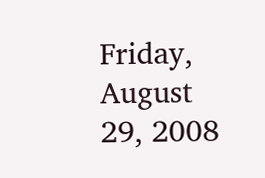Friday, August 29, 2008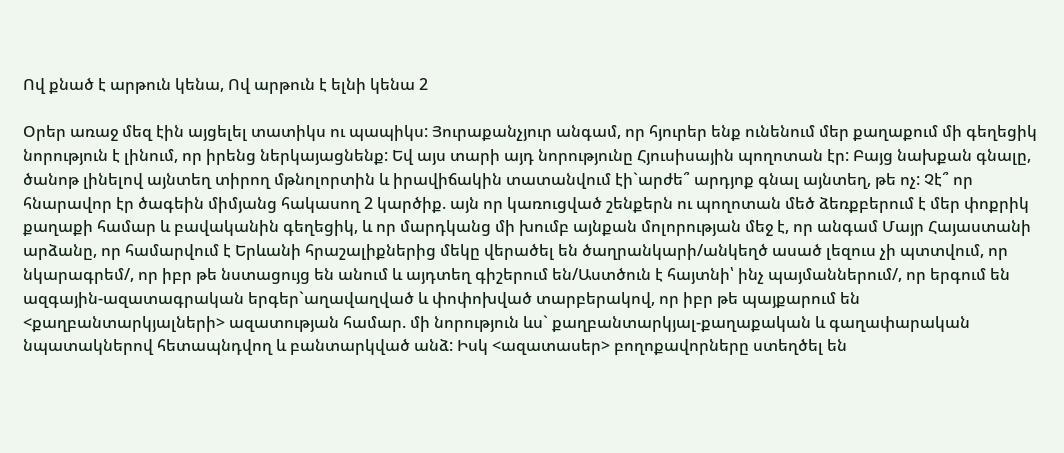Ով քնած է արթուն կենա, Ով արթուն է ելնի կենա 2

Օրեր առաջ մեզ էին այցելել տատիկս ու պապիկս: Յուրաքանչյուր անգամ, որ հյուրեր ենք ունենում մեր քաղաքում մի գեղեցիկ նորություն է լինում, որ իրենց ներկայացնենք: Եվ այս տարի այդ նորությունը Հյուսիսային պողոտան էր: Բայց նախքան գնալը, ծանոթ լինելով այնտեղ տիրող մթնոլորտին և իրավիճակին տատանվում էի`արժե՞ արդյոք գնալ այնտեղ, թե ոչ: Չէ՞ որ հնարավոր էր ծագեին միմյանց հակասող 2 կարծիք. այն որ կառուցված շենքերն ու պողոտան մեծ ձեռքբերում է մեր փոքրիկ քաղաքի համար և բավականին գեղեցիկ, և որ մարդկանց մի խումբ այնքան մոլորության մեջ է, որ անգամ Մայր Հայաստանի արձանը, որ համարվում է Երևանի հրաշալիքներից մեկը վերածել են ծաղրանկարի/անկեղծ ասած լեզուս չի պտտվում, որ նկարագրեմ/, որ իբր թե նստացույց են անում և այդտեղ գիշերում են/Աստծուն է հայտնի՝ ինչ պայմաններում/, որ երգում են ազգային-ազատագրական երգեր`աղավաղված և փոփոխված տարբերակով, որ իբր թե պայքարում են <քաղբանտարկյալների> ազատության համար. մի նորություն ևս` քաղբանտարկյալ-քաղաքական և գաղափարական նպատակներով հետապնդվող և բանտարկված անձ: Իսկ <ազատասեր> բողոքավորները ստեղծել են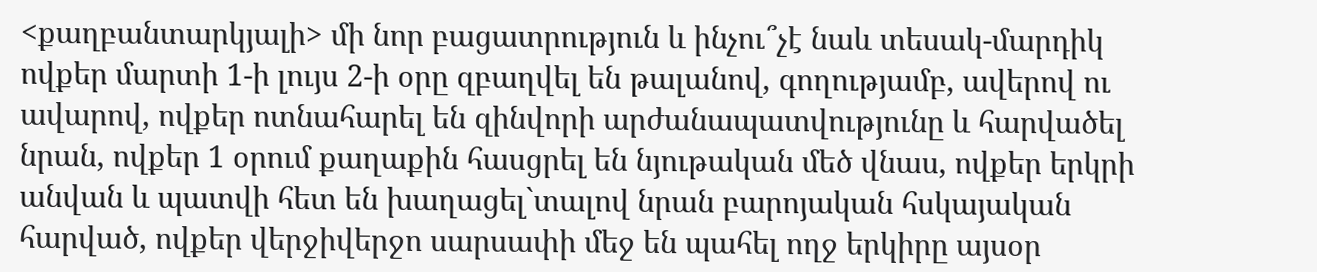<քաղբանտարկյալի> մի նոր բացատրություն և ինչու՞չէ նաև տեսակ-մարդիկ ովքեր մարտի 1-ի լույս 2-ի օրը զբաղվել են թալանով, գողությամբ, ավերով ու ավարով, ովքեր ոտնահարել են զինվորի արժանապատվությունը և հարվածել նրան, ովքեր 1 օրում քաղաքին հասցրել են նյութական մեծ վնաս, ովքեր երկրի անվան և պատվի հետ են խաղացել`տալով նրան բարոյական հսկայական հարված, ովքեր վերջիվերջո սարսափի մեջ են պահել ողջ երկիրը այսօր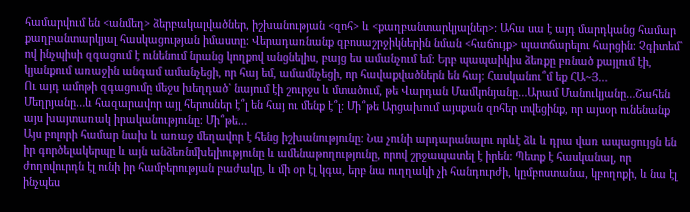համարվում են <անմեղ> ձերբակալվածներ, իշխանության <զոհ> և <քաղբանտարկյալներ>: Ահա սա է այդ մարդկանց համար քաղբանտարկյալ հասկացության իմաստը: Վերադառնանք զբոսաշրջիկներին նման <հաճույք> պատճարելու հարցին: Չգիտեմ` ով ինչպիսի զգացում է ունենում նրանց կողքով անցնելիս, բայց ես ամանչում եմ: Երբ պապաիկիս ձեռքը բռնած քայլում էի, կյանքում առաջին անգամ ամանչեցի, որ հայ եմ, ամամնչեցի, որ հավաքվածներն են հայ: Հասկանու՞մ եք ՀԱ~Յ…
Ու այդ ամոթի զգացումը մեջս խեղդած` նայում էի շուրջս և մտածում, թե Վարդան Մամկոնյանը…Արամ Մանուկյանը…Շահեն Մեղրյանը…և հազարավոր այլ հերոսներ է՞լ են հայ ու մենք է՞լ: Մի՞թե Արցախում այսքան զոհեր տվեցինք, որ այսօր ունենանք այս խայտառակ իրականությունը: Մի՞թե…
Այս բոլորի համար նախ և առաջ մեղավոր է հենց իշխանությունը: Նա չունի արդարանալու որևէ ձև և դրա վառ ապացույցն են իր գործելակերպը և այն անձեռնմխելիությունը և ամենաթողությունը, որով շրջապատել է իրեն: Պետք է հասկանալ, որ ժողովուրդն էլ ունի իր համբերության բաժակը, և մի օր էլ կգա, երբ նա ուղղակի չի հանդուրժի, կըմբոստանա, կբողոքի, և նա էլ ինչպես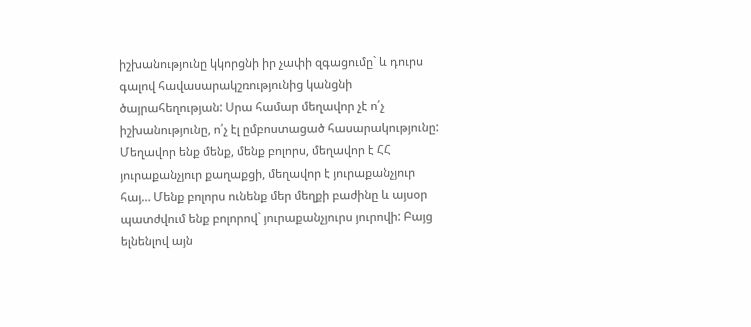իշխանությունը կկորցնի իր չափի զգացումը` և դուրս գալով հավասարակշռությունից կանցնի ծայրահեղության: Սրա համար մեղավոր չէ ո՛չ իշխանությունը, ո՛չ էլ ըմբոստացած հասարակությունը: Մեղավոր ենք մենք, մենք բոլորս, մեղավոր է ՀՀ յուրաքանչյուր քաղաքցի, մեղավոր է յուրաքանչյուր հայ… Մենք բոլորս ունենք մեր մեղքի բաժինը և այսօր պատժվում ենք բոլորով` յուրաքանչյուրս յուրովի: Բայց ելնենլով այն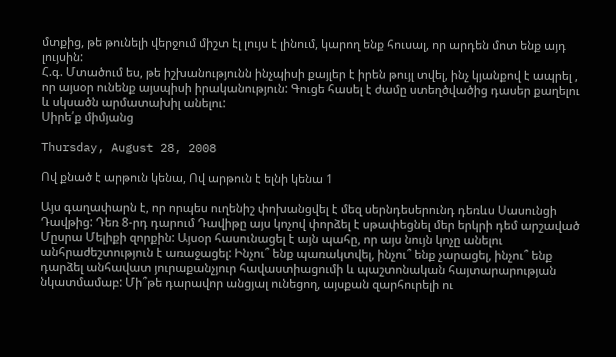մտքից, թե թունելի վերջում միշտ էլ լույս է լինում, կարող ենք հուսալ, որ արդեն մոտ ենք այդ լույսին:
Հ.գ. Մտածում ես, թե իշխանությունն ինչպիսի քայլեր է իրեն թույլ տվել, ինչ կյանքով է ապրել , որ այսօր ունենք այսպիսի իրականություն: Գուցե հասել է ժամը ստեղծվածից դասեր քաղելու և սկսածն արմատախիլ անելու:
Սիրե՛ք միմյանց

Thursday, August 28, 2008

Ով քնած է արթուն կենա, Ով արթուն է ելնի կենա 1

Այս գաղափարն է, որ որպես ուղենիշ փոխանցվել է մեզ սերնդեսերունդ դեռևս Սասունցի Դավթից: Դեռ 8-րդ դարում Դավիթը այս կոչով փորձել է սթափեցնել մեր երկրի դեմ արշաված Մըսրա Մելիքի զորքին: Այսօր հասունացել է այն պահը, որ այս նույն կոչը անելու անհրաժեշտություն է առաջացել: Ինչու՞ ենք պառակտվել, ինչու՞ ենք չարացել, ինչու՞ ենք դարձել անհավատ յուրաքանչյուր հավաստիացումի և պաշտոնական հայտարարության նկատմամաբ: Մի՞թե դարավոր անցյալ ունեցող, այսքան զարհուրելի ու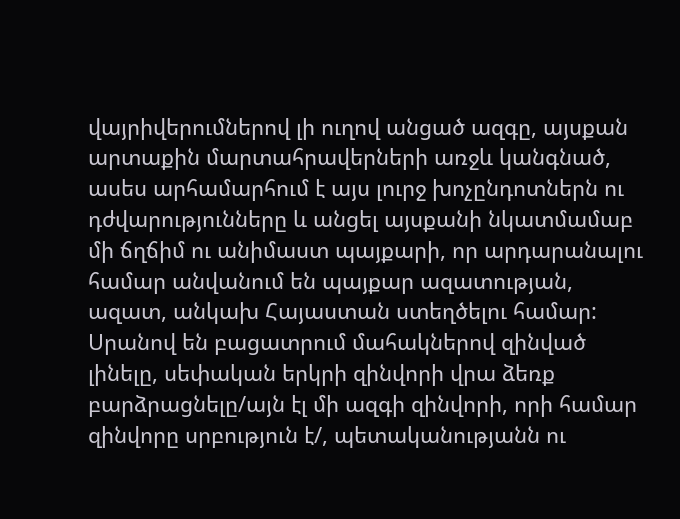վայրիվերումներով լի ուղով անցած ազգը, այսքան արտաքին մարտահրավերների առջև կանգնած, ասես արհամարհում է այս լուրջ խոչընդոտներն ու դժվարությունները և անցել այսքանի նկատմամաբ մի ճղճիմ ու անիմաստ պայքարի, որ արդարանալու համար անվանում են պայքար ազատության, ազատ, անկախ Հայաստան ստեղծելու համար: Սրանով են բացատրում մահակներով զինված լինելը, սեփական երկրի զինվորի վրա ձեռք բարձրացնելը/այն էլ մի ազգի զինվորի, որի համար զինվորը սրբություն է/, պետականությանն ու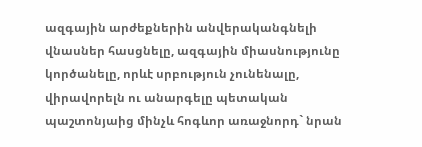ազգային արժեքներին անվերականգնելի վնասներ հասցնելը, ազգային միասնությունը կործանելը, որևէ սրբություն չունենալը, վիրավորելն ու անարգելը պետական պաշտոնյաից մինչև հոգևոր առաջնորդ` նրան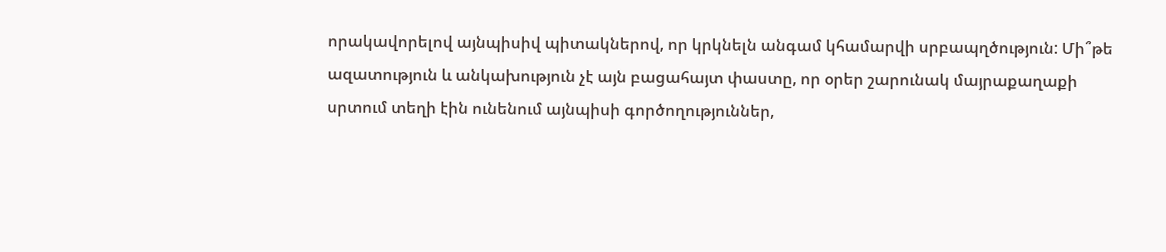որակավորելով այնպիսիվ պիտակներով, որ կրկնելն անգամ կհամարվի սրբապղծություն: Մի՞թե ազատություն և անկախություն չէ այն բացահայտ փաստը, որ օրեր շարունակ մայրաքաղաքի սրտում տեղի էին ունենում այնպիսի գործողություններ,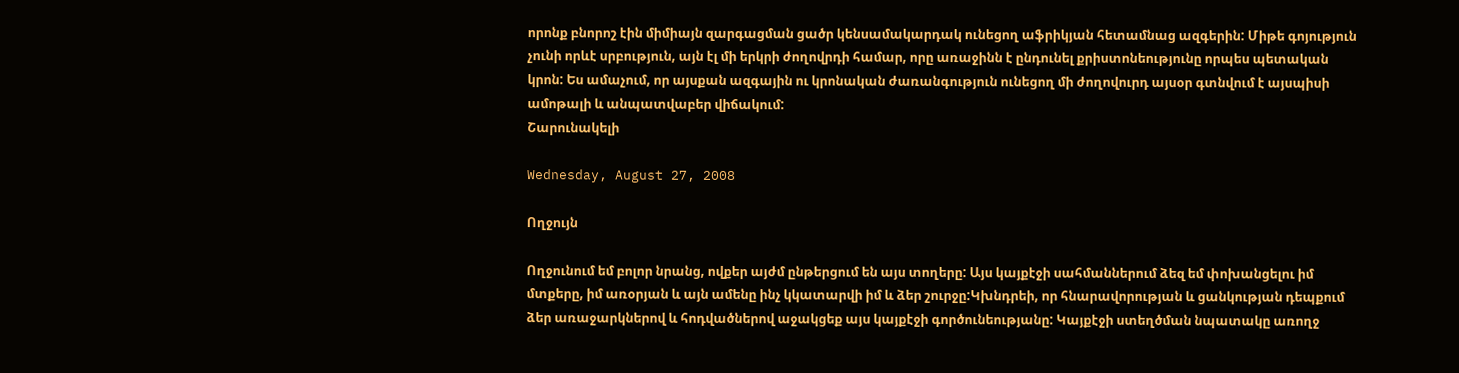որոնք բնորոշ էին միմիայն զարգացման ցածր կենսամակարդակ ունեցող աֆրիկյան հետամնաց ազգերին: Միթե գոյություն չունի որևէ սրբություն, այն էլ մի երկրի ժողովրդի համար, որը առաջինն է ընդունել քրիստոնեությունը որպես պետական կրոն: Ես ամաչում, որ այսքան ազգային ու կրոնական ժառանգություն ունեցող մի ժողովուրդ այսօր գտնվում է այսպիսի ամոթալի և անպատվաբեր վիճակում:
Շարունակելի

Wednesday, August 27, 2008

Ողջույն

Ողջունում եմ բոլոր նրանց, ովքեր այժմ ընթերցում են այս տողերը: Այս կայքէջի սահմաններում ձեզ եմ փոխանցելու իմ մտքերը, իմ առօրյան և այն ամենը ինչ կկատարվի իմ և ձեր շուրջը:Կխնդրեի, որ հնարավորության և ցանկության դեպքում ձեր առաջարկներով և հոդվածներով աջակցեք այս կայքէջի գործունեությանը: Կայքէջի ստեղծման նպատակը առողջ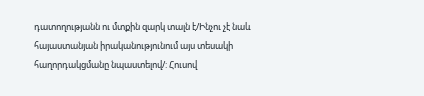դատողությանն ու մտքին զարկ տալն է/Ինչու չէ նաև հայաստանյան իրականությունում այս տեսակի հաղորդակցմանը նպաստելով/: Հուսով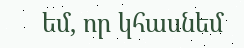եմ, որ կհասնեմ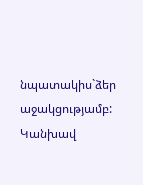նպատակիս`ձեր աջակցությամբ:
Կանխավ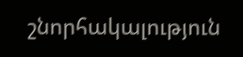շնորհակալություն